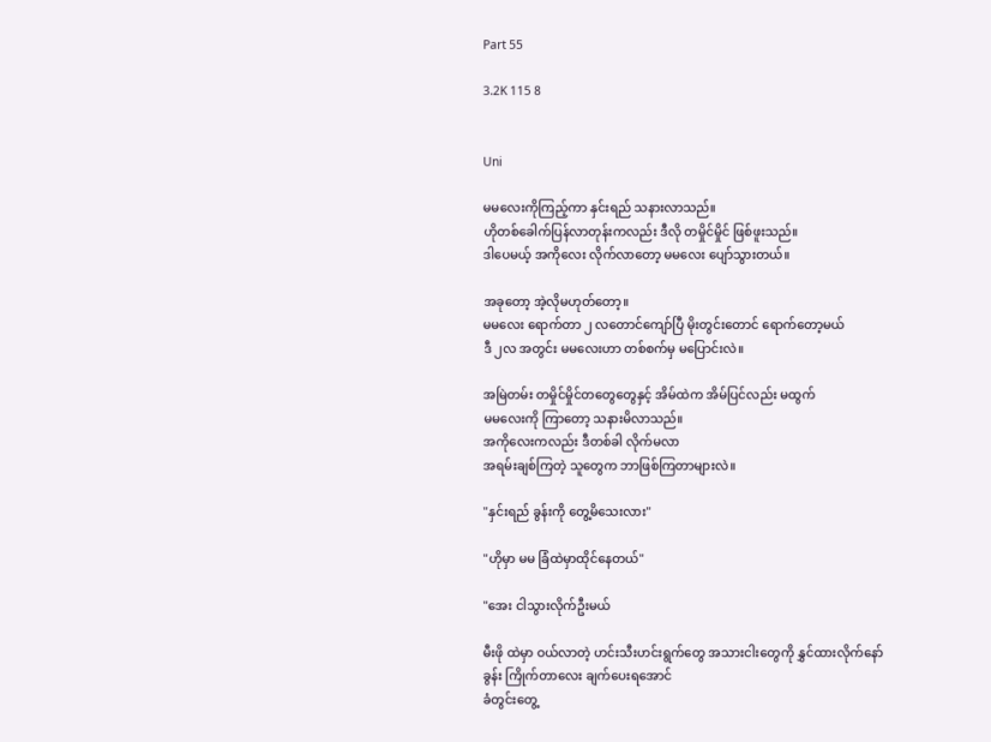Part 55

3.2K 115 8


Uni

မမလေးကိုကြည့်ကာ နှင်းရည် သနားလာသည်။
ဟိုတစ်ခေါက်ပြန်လာတုန်းကလည်း ဒီလို တမှိုင်မှိုင် ဖြစ်ဖူးသည်။
ဒါပေမယ့် အကိုလေး လိုက်လာတော့ မမလေး ပျော်သွားတယ်။

အခုတော့ အဲ့လိုမဟုတ်တော့။
မမလေး ရောက်တာ ၂ လတောင်ကျော်ပြီ မိုးတွင်းတောင် ရောက်တော့မယ်
ဒီ ၂လ အတွင်း မမလေးဟာ တစ်စက်မှ မပြောင်းလဲ။

အမြဲတမ်း တမှိုင်မှိုင်တတွေတွေနှင့် အိမ်ထဲက အိမ်ပြင်လည်း မထွက်
မမလေးကို ကြာတော့ သနားမိလာသည်။
အကိုလေးကလည်း ဒီတစ်ခါ လိုက်မလာ
အရမ်းချစ်ကြတဲ့ သူတွေက ဘာဖြစ်ကြတာများလဲ။

"နှင်းရည် ခွန်းကို တွေ့မိသေးလား"

"ဟိုမှာ မမ ခြံထဲမှာထိုင်နေတယ်"

"အေး ငါသွားလိုက်ဦးမယ်

မီးဖို ထဲမှာ ဝယ်လာတဲ့ ဟင်းသီးဟင်းရွက်တွေ အသားငါးတွေကို နွှင်ထားလိုက်နော်
ခွန်း ကြိုက်တာလေး ချက်ပေးရအောင်
ခံတွင်းတွေ့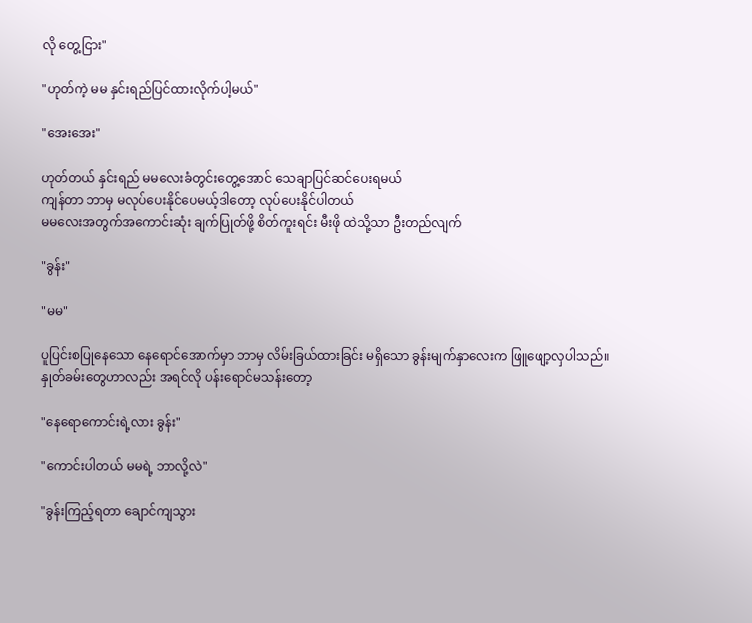လို တွေ့ငြား"

"ဟုတ်ကဲ့ မမ နှင်းရည်ပြင်ထားလိုက်ပါ့မယ်"

"အေးအေး"

ဟုတ်တယ် နှင်းရည် မမလေးခံတွင်းတွေ့အောင် သေချာပြင်ဆင်ပေးရမယ်
ကျန်တာ ဘာမှ မလုပ်ပေးနိုင်ပေမယ့်ဒါတော့ လုပ်ပေးနိုင်ပါတယ်
မမလေးအတွက်အကောင်းဆုံး ချက်ပြုတ်ဖို့ စိတ်ကူးရင်း မီးဖို ထဲသို့သာ ဦးတည်လျက်

"ခွန်း"

"မမ"

ပူပြင်းစပြုနေသော နေရောင်အောက်မှာ ဘာမှ လိမ်းခြယ်ထားခြင်း မရှိသော ခွန်းမျက်နှာလေးက ဖြူဖျော့လှပါသည်။
နှုတ်ခမ်းတွေဟာလည်း အရင်လို ပန်းရောင်မသန်းတော့

"နေရောကောင်းရဲ့လား ခွန်း"

"ကောင်းပါတယ် မမရဲ့ ဘာလို့လဲ"

"ခွန်းကြည့်ရတာ ချောင်ကျသွား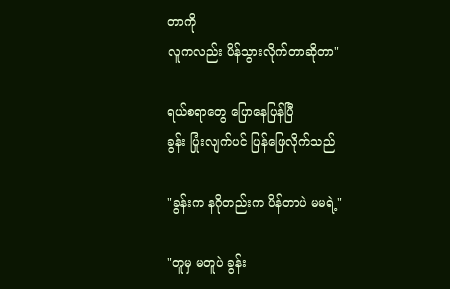တာကို
လူကလည်း ပိန်သွားလိုက်တာဆိုတာ"

ရယ်စရာတွေ ပြောနေပြန်ပြီ
ခွန်း ပြုံးလျက်ပင် ပြန်ဖြေလိုက်သည်

"ခွန်းက နဂိုတည်းက ပိန်တာပဲ မမရဲ့"

"တူမှ မတူပဲ ခွန်း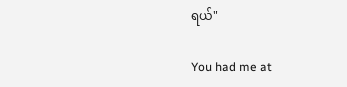ရယ်"

You had me at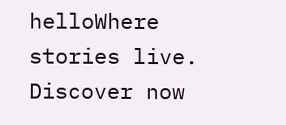helloWhere stories live. Discover now